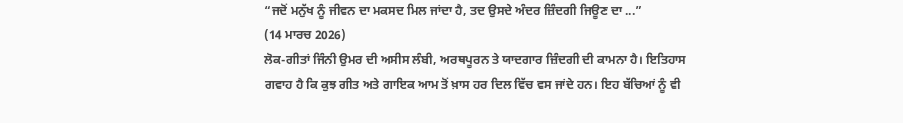“ਜਦੋਂ ਮਨੁੱਖ ਨੂੰ ਜੀਵਨ ਦਾ ਮਕਸਦ ਮਿਲ ਜਾਂਦਾ ਹੈ, ਤਦ ਉਸਦੇ ਅੰਦਰ ਜ਼ਿੰਦਗੀ ਜਿਊਣ ਦਾ ...”
(14 ਮਾਰਚ 2026)
ਲੋਕ-ਗੀਤਾਂ ਜਿੰਨੀ ਉਮਰ ਦੀ ਅਸੀਸ ਲੰਬੀ, ਅਰਥਪੂਰਨ ਤੇ ਯਾਦਗਾਰ ਜ਼ਿੰਦਗੀ ਦੀ ਕਾਮਨਾ ਹੈ। ਇਤਿਹਾਸ ਗਵਾਹ ਹੈ ਕਿ ਕੁਝ ਗੀਤ ਅਤੇ ਗਾਇਕ ਆਮ ਤੋਂ ਖ਼ਾਸ ਹਰ ਦਿਲ ਵਿੱਚ ਵਸ ਜਾਂਦੇ ਹਨ। ਇਹ ਬੱਚਿਆਂ ਨੂੰ ਵੀ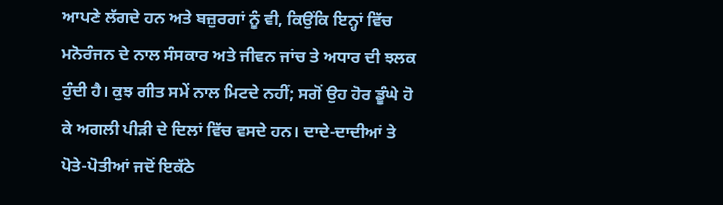ਆਪਣੇ ਲੱਗਦੇ ਹਨ ਅਤੇ ਬਜ਼ੁਰਗਾਂ ਨੂੰ ਵੀ, ਕਿਉਂਕਿ ਇਨ੍ਹਾਂ ਵਿੱਚ ਮਨੋਰੰਜਨ ਦੇ ਨਾਲ ਸੰਸਕਾਰ ਅਤੇ ਜੀਵਨ ਜਾਂਚ ਤੇ ਅਧਾਰ ਦੀ ਝਲਕ ਹੁੰਦੀ ਹੈ। ਕੁਝ ਗੀਤ ਸਮੇਂ ਨਾਲ ਮਿਟਦੇ ਨਹੀਂ; ਸਗੋਂ ਉਹ ਹੋਰ ਡੂੰਘੇ ਹੋ ਕੇ ਅਗਲੀ ਪੀੜੀ ਦੇ ਦਿਲਾਂ ਵਿੱਚ ਵਸਦੇ ਹਨ। ਦਾਦੇ-ਦਾਦੀਆਂ ਤੇ ਪੋਤੇ-ਪੋਤੀਆਂ ਜਦੋਂ ਇਕੱਠੇ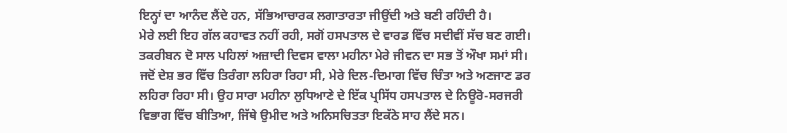ਇਨ੍ਹਾਂ ਦਾ ਆਨੰਦ ਲੈਂਦੇ ਹਨ, ਸੱਭਿਆਚਾਰਕ ਲਗਾਤਾਰਤਾ ਜੀਉਂਦੀ ਅਤੇ ਬਣੀ ਰਹਿੰਦੀ ਹੈ।
ਮੇਰੇ ਲਈ ਇਹ ਗੱਲ ਕਹਾਵਤ ਨਹੀਂ ਰਹੀ, ਸਗੋਂ ਹਸਪਤਾਲ ਦੇ ਵਾਰਡ ਵਿੱਚ ਸਦੀਵੀਂ ਸੱਚ ਬਣ ਗਈ। ਤਕਰੀਬਨ ਦੋ ਸਾਲ ਪਹਿਲਾਂ ਅਜ਼ਾਦੀ ਦਿਵਸ ਵਾਲਾ ਮਹੀਨਾ ਮੇਰੇ ਜੀਵਨ ਦਾ ਸਭ ਤੋਂ ਔਖਾ ਸਮਾਂ ਸੀ। ਜਦੋਂ ਦੇਸ਼ ਭਰ ਵਿੱਚ ਤਿਰੰਗਾ ਲਹਿਰਾ ਰਿਹਾ ਸੀ, ਮੇਰੇ ਦਿਲ-ਦਿਮਾਗ ਵਿੱਚ ਚਿੰਤਾ ਅਤੇ ਅਣਜਾਣ ਡਰ ਲਹਿਰਾ ਰਿਹਾ ਸੀ। ਉਹ ਸਾਰਾ ਮਹੀਨਾ ਲੁਧਿਆਣੇ ਦੇ ਇੱਕ ਪ੍ਰਸਿੱਧ ਹਸਪਤਾਲ ਦੇ ਨਿਊਰੋ-ਸਰਜਰੀ ਵਿਭਾਗ ਵਿੱਚ ਬੀਤਿਆ, ਜਿੱਥੇ ਉਮੀਦ ਅਤੇ ਅਨਿਸਚਿਤਤਾ ਇਕੱਠੇ ਸਾਹ ਲੈਂਦੇ ਸਨ।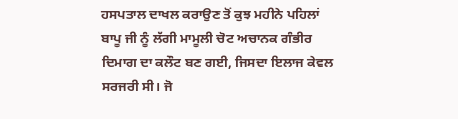ਹਸਪਤਾਲ ਦਾਖਲ ਕਰਾਉਣ ਤੋਂ ਕੁਝ ਮਹੀਨੇ ਪਹਿਲਾਂ ਬਾਪੂ ਜੀ ਨੂੰ ਲੱਗੀ ਮਾਮੂਲੀ ਚੋਟ ਅਚਾਨਕ ਗੰਭੀਰ ਦਿਮਾਗ ਦਾ ਕਲੌਟ ਬਣ ਗਈ, ਜਿਸਦਾ ਇਲਾਜ ਕੇਵਲ ਸਰਜਰੀ ਸੀ। ਜੋ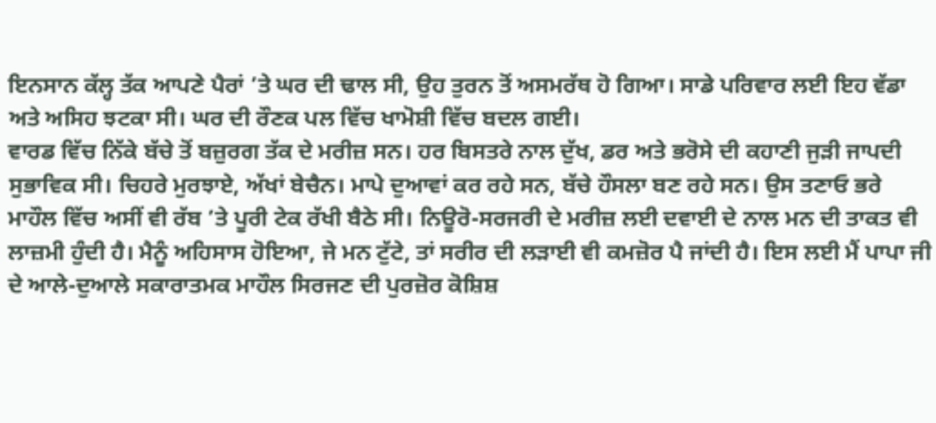ਇਨਸਾਨ ਕੱਲ੍ਹ ਤੱਕ ਆਪਣੇ ਪੈਰਾਂ ’ਤੇ ਘਰ ਦੀ ਢਾਲ ਸੀ, ਉਹ ਤੁਰਨ ਤੋਂ ਅਸਮਰੱਥ ਹੋ ਗਿਆ। ਸਾਡੇ ਪਰਿਵਾਰ ਲਈ ਇਹ ਵੱਡਾ ਅਤੇ ਅਸਿਹ ਝਟਕਾ ਸੀ। ਘਰ ਦੀ ਰੌਣਕ ਪਲ ਵਿੱਚ ਖਾਮੋਸ਼ੀ ਵਿੱਚ ਬਦਲ ਗਈ।
ਵਾਰਡ ਵਿੱਚ ਨਿੱਕੇ ਬੱਚੇ ਤੋਂ ਬਜ਼ੁਰਗ ਤੱਕ ਦੇ ਮਰੀਜ਼ ਸਨ। ਹਰ ਬਿਸਤਰੇ ਨਾਲ ਦੁੱਖ, ਡਰ ਅਤੇ ਭਰੋਸੇ ਦੀ ਕਹਾਣੀ ਜੁੜੀ ਜਾਪਦੀ ਸੁਭਾਵਿਕ ਸੀ। ਚਿਹਰੇ ਮੁਰਝਾਏ, ਅੱਖਾਂ ਬੇਚੈਨ। ਮਾਪੇ ਦੁਆਵਾਂ ਕਰ ਰਹੇ ਸਨ, ਬੱਚੇ ਹੌਸਲਾ ਬਣ ਰਹੇ ਸਨ। ਉਸ ਤਣਾਓ ਭਰੇ ਮਾਹੌਲ ਵਿੱਚ ਅਸੀਂ ਵੀ ਰੱਬ ’ਤੇ ਪੂਰੀ ਟੇਕ ਰੱਖੀ ਬੈਠੇ ਸੀ। ਨਿਊਰੋ-ਸਰਜਰੀ ਦੇ ਮਰੀਜ਼ ਲਈ ਦਵਾਈ ਦੇ ਨਾਲ ਮਨ ਦੀ ਤਾਕਤ ਵੀ ਲਾਜ਼ਮੀ ਹੁੰਦੀ ਹੈ। ਮੈਨੂੰ ਅਹਿਸਾਸ ਹੋਇਆ, ਜੇ ਮਨ ਟੁੱਟੇ, ਤਾਂ ਸਰੀਰ ਦੀ ਲੜਾਈ ਵੀ ਕਮਜ਼ੋਰ ਪੈ ਜਾਂਦੀ ਹੈ। ਇਸ ਲਈ ਮੈਂ ਪਾਪਾ ਜੀ ਦੇ ਆਲੇ-ਦੁਆਲੇ ਸਕਾਰਾਤਮਕ ਮਾਹੌਲ ਸਿਰਜਣ ਦੀ ਪੁਰਜ਼ੋਰ ਕੋਸ਼ਿਸ਼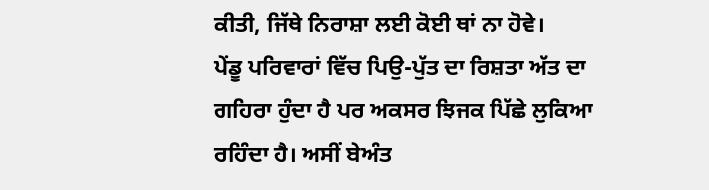ਕੀਤੀ, ਜਿੱਥੇ ਨਿਰਾਸ਼ਾ ਲਈ ਕੋਈ ਥਾਂ ਨਾ ਹੋਵੇ।
ਪੇਂਡੂ ਪਰਿਵਾਰਾਂ ਵਿੱਚ ਪਿਉ-ਪੁੱਤ ਦਾ ਰਿਸ਼ਤਾ ਅੱਤ ਦਾ ਗਹਿਰਾ ਹੁੰਦਾ ਹੈ ਪਰ ਅਕਸਰ ਝਿਜਕ ਪਿੱਛੇ ਲੁਕਿਆ ਰਹਿੰਦਾ ਹੈ। ਅਸੀਂ ਬੇਅੰਤ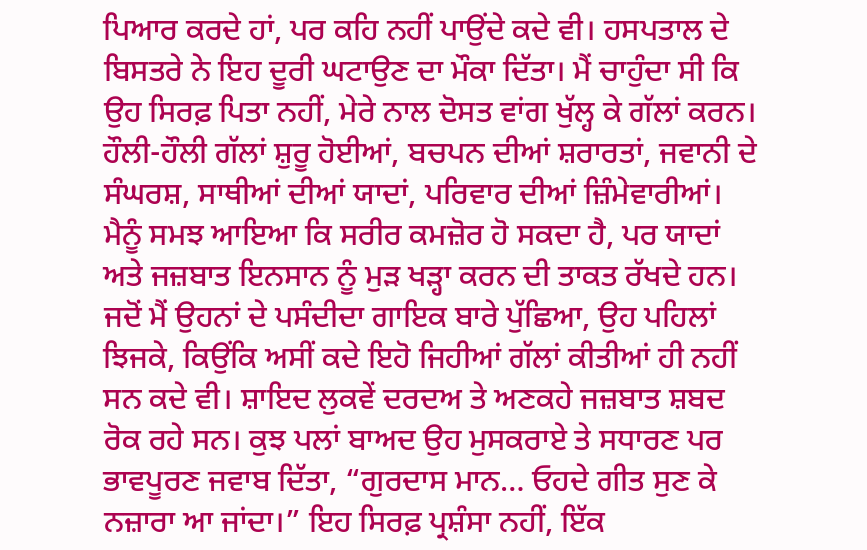ਪਿਆਰ ਕਰਦੇ ਹਾਂ, ਪਰ ਕਹਿ ਨਹੀਂ ਪਾਉਂਦੇ ਕਦੇ ਵੀ। ਹਸਪਤਾਲ ਦੇ ਬਿਸਤਰੇ ਨੇ ਇਹ ਦੂਰੀ ਘਟਾਉਣ ਦਾ ਮੌਕਾ ਦਿੱਤਾ। ਮੈਂ ਚਾਹੁੰਦਾ ਸੀ ਕਿ ਉਹ ਸਿਰਫ਼ ਪਿਤਾ ਨਹੀਂ, ਮੇਰੇ ਨਾਲ ਦੋਸਤ ਵਾਂਗ ਖੁੱਲ੍ਹ ਕੇ ਗੱਲਾਂ ਕਰਨ। ਹੌਲੀ-ਹੌਲੀ ਗੱਲਾਂ ਸ਼ੁਰੂ ਹੋਈਆਂ, ਬਚਪਨ ਦੀਆਂ ਸ਼ਰਾਰਤਾਂ, ਜਵਾਨੀ ਦੇ ਸੰਘਰਸ਼, ਸਾਥੀਆਂ ਦੀਆਂ ਯਾਦਾਂ, ਪਰਿਵਾਰ ਦੀਆਂ ਜ਼ਿੰਮੇਵਾਰੀਆਂ। ਮੈਨੂੰ ਸਮਝ ਆਇਆ ਕਿ ਸਰੀਰ ਕਮਜ਼ੋਰ ਹੋ ਸਕਦਾ ਹੈ, ਪਰ ਯਾਦਾਂ ਅਤੇ ਜਜ਼ਬਾਤ ਇਨਸਾਨ ਨੂੰ ਮੁੜ ਖੜ੍ਹਾ ਕਰਨ ਦੀ ਤਾਕਤ ਰੱਖਦੇ ਹਨ।
ਜਦੋਂ ਮੈਂ ਉਹਨਾਂ ਦੇ ਪਸੰਦੀਦਾ ਗਾਇਕ ਬਾਰੇ ਪੁੱਛਿਆ, ਉਹ ਪਹਿਲਾਂ ਝਿਜਕੇ, ਕਿਉਂਕਿ ਅਸੀਂ ਕਦੇ ਇਹੋ ਜਿਹੀਆਂ ਗੱਲਾਂ ਕੀਤੀਆਂ ਹੀ ਨਹੀਂ ਸਨ ਕਦੇ ਵੀ। ਸ਼ਾਇਦ ਲੁਕਵੇਂ ਦਰਦਅ ਤੇ ਅਣਕਹੇ ਜਜ਼ਬਾਤ ਸ਼ਬਦ ਰੋਕ ਰਹੇ ਸਨ। ਕੁਝ ਪਲਾਂ ਬਾਅਦ ਉਹ ਮੁਸਕਰਾਏ ਤੇ ਸਧਾਰਣ ਪਰ ਭਾਵਪੂਰਣ ਜਵਾਬ ਦਿੱਤਾ, “ਗੁਰਦਾਸ ਮਾਨ… ਓਹਦੇ ਗੀਤ ਸੁਣ ਕੇ ਨਜ਼ਾਰਾ ਆ ਜਾਂਦਾ।” ਇਹ ਸਿਰਫ਼ ਪ੍ਰਸ਼ੰਸਾ ਨਹੀਂ, ਇੱਕ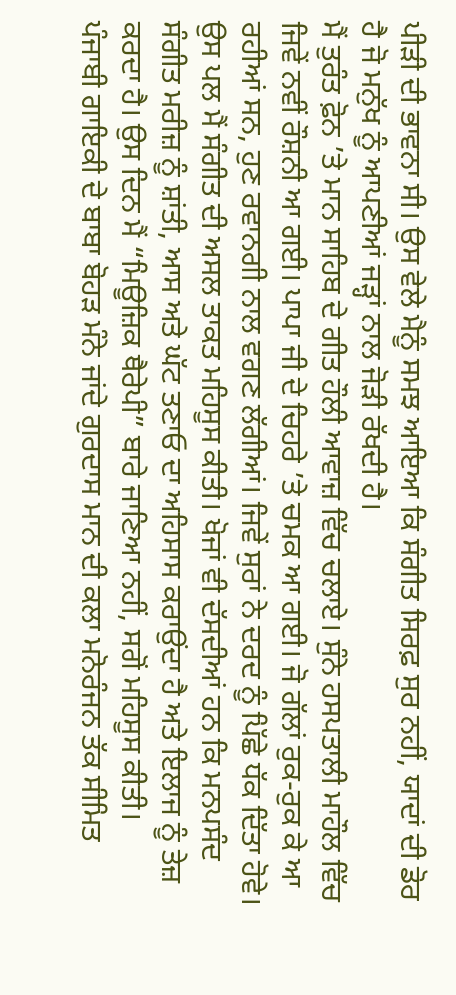ਪੀੜੀ ਦੀ ਭਾਵਨਾ ਸੀ। ਉਸ ਵੇਲੇ ਮੈਨੂੰ ਸਮਝ ਆਇਆ ਕਿ ਸੰਗੀਤ ਸਿਰਫ਼ ਸੁਰ ਨਹੀਂ, ਯਾਦਾਂ ਦੀ ਡੋਰ ਹੈ ਜੋ ਮਨੁੱਖ ਨੂੰ ਆਪਣੀਆਂ ਜੜ੍ਹਾਂ ਨਾਲ ਜੋੜੀ ਰੱਖਦੀ ਹੈ।
ਮੈਂ ਤੁਰੰਤ ਫ਼ੋਨ ’ਤੇ ਮਾਨ ਸਾਹਿਬ ਦੇ ਗੀਤ ਹੌਲੀ ਆਵਾਜ਼ ਵਿੱਚ ਚਲਾਏ। ਸੁੰਨੇ ਹਸਪਤਾਲੀ ਮਾਹੌਲ ਵਿੱਚ ਜਿਵੇਂ ਨਵੀਂ ਰੌਸ਼ਨੀ ਆ ਗਈ। ਪਾਪਾ ਜੀ ਦੇ ਚਿਹਰੇ ’ਤੇ ਚਮਕ ਆ ਗਈ। ਜੋ ਗੱਲਾਂ ਰੁਕ-ਰੁਕ ਕੇ ਆ ਰਹੀਆਂ ਸਨ, ਹੁਣ ਰਵਾਨਗੀ ਨਾਲ ਵਗਣ ਲੱਗੀਆਂ। ਜਿਵੇਂ ਸੁਰਾਂ ਨੇ ਦਰਦ ਨੂੰ ਪਿੱਛੇ ਧੱਕ ਦਿੱਤਾ ਹੋਵੇ। ਉਸ ਪਲ ਮੈਂ ਸੰਗੀਤ ਦੀ ਅਸਲ ਤਾਕਤ ਮਹਿਸੂਸ ਕੀਤੀ। ਖੋਜਾਂ ਵੀ ਦੱਸਦੀਆਂ ਹਨ ਕਿ ਮਨਪਸੰਦ ਸੰਗੀਤ ਮਰੀਜ਼ ਨੂੰ ਸ਼ਾਂਤੀ, ਆਸ ਅਤੇ ਘੱਟ ਤਣਾਓ ਦਾ ਅਹਿਸਾਸ ਕਰਾਉਂਦਾ ਹੈ ਅਤੇ ਇਲਾਜ ਨੂੰ ਤੇਜ਼ ਕਰਦਾ ਹੈ। ਉਸ ਦਿਨ ਮੈਂ “ਮਿਊਜ਼ਿਕ ਥੈਰੇਪੀ” ਬਾਰੇ ਜਾਣਿਆ ਨਹੀਂ, ਸਗੋਂ ਮਹਿਸੂਸ ਕੀਤੀ।
ਪੰਜਾਬੀ ਗਾਇਕੀ ਦੇ ਬਾਬਾ ਬੋਹੜ ਮੰਨੇ ਜਾਂਦੇ ਗੁਰਦਾਸ ਮਾਨ ਦੀ ਕਲਾ ਮਨੋਰੰਜਨ ਤੱਕ ਸੀਮਿਤ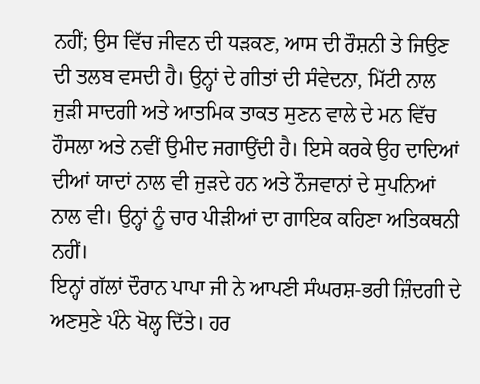ਨਹੀਂ; ਉਸ ਵਿੱਚ ਜੀਵਨ ਦੀ ਧੜਕਣ, ਆਸ ਦੀ ਰੌਸ਼ਨੀ ਤੇ ਜਿਉਣ ਦੀ ਤਲਬ ਵਸਦੀ ਹੈ। ਉਨ੍ਹਾਂ ਦੇ ਗੀਤਾਂ ਦੀ ਸੰਵੇਦਨਾ, ਮਿੱਟੀ ਨਾਲ ਜੁੜੀ ਸਾਦਗੀ ਅਤੇ ਆਤਮਿਕ ਤਾਕਤ ਸੁਣਨ ਵਾਲੇ ਦੇ ਮਨ ਵਿੱਚ ਹੌਸਲਾ ਅਤੇ ਨਵੀਂ ਉਮੀਦ ਜਗਾਉਂਦੀ ਹੈ। ਇਸੇ ਕਰਕੇ ਉਹ ਦਾਦਿਆਂ ਦੀਆਂ ਯਾਦਾਂ ਨਾਲ ਵੀ ਜੁੜਦੇ ਹਨ ਅਤੇ ਨੌਜਵਾਨਾਂ ਦੇ ਸੁਪਨਿਆਂ ਨਾਲ ਵੀ। ਉਨ੍ਹਾਂ ਨੂੰ ਚਾਰ ਪੀੜੀਆਂ ਦਾ ਗਾਇਕ ਕਹਿਣਾ ਅਤਿਕਥਨੀ ਨਹੀਂ।
ਇਨ੍ਹਾਂ ਗੱਲਾਂ ਦੌਰਾਨ ਪਾਪਾ ਜੀ ਨੇ ਆਪਣੀ ਸੰਘਰਸ਼-ਭਰੀ ਜ਼ਿੰਦਗੀ ਦੇ ਅਣਸੁਣੇ ਪੰਨੇ ਖੋਲ੍ਹ ਦਿੱਤੇ। ਹਰ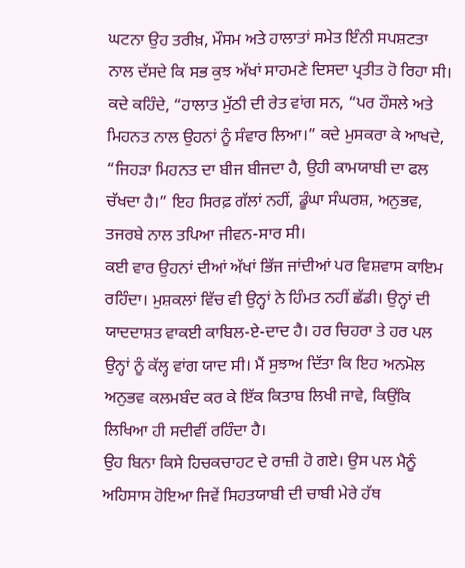ਘਟਨਾ ਉਹ ਤਰੀਖ਼, ਮੌਸਮ ਅਤੇ ਹਾਲਾਤਾਂ ਸਮੇਤ ਇੰਨੀ ਸਪਸ਼ਟਤਾ ਨਾਲ ਦੱਸਦੇ ਕਿ ਸਭ ਕੁਝ ਅੱਖਾਂ ਸਾਹਮਣੇ ਦਿਸਦਾ ਪ੍ਰਤੀਤ ਹੋ ਰਿਹਾ ਸੀ। ਕਦੇ ਕਹਿੰਦੇ, “ਹਾਲਾਤ ਮੁੱਠੀ ਦੀ ਰੇਤ ਵਾਂਗ ਸਨ, “ਪਰ ਹੌਸਲੇ ਅਤੇ ਮਿਹਨਤ ਨਾਲ ਉਹਨਾਂ ਨੂੰ ਸੰਵਾਰ ਲਿਆ।” ਕਦੇ ਮੁਸਕਰਾ ਕੇ ਆਖਦੇ, “ਜਿਹੜਾ ਮਿਹਨਤ ਦਾ ਬੀਜ ਬੀਜਦਾ ਹੈ, ਉਹੀ ਕਾਮਯਾਬੀ ਦਾ ਫਲ ਚੱਖਦਾ ਹੈ।” ਇਹ ਸਿਰਫ਼ ਗੱਲਾਂ ਨਹੀਂ, ਡੂੰਘਾ ਸੰਘਰਸ਼, ਅਨੁਭਵ, ਤਜਰਬੇ ਨਾਲ ਤਪਿਆ ਜੀਵਨ-ਸਾਰ ਸੀ।
ਕਈ ਵਾਰ ਉਹਨਾਂ ਦੀਆਂ ਅੱਖਾਂ ਭਿੱਜ ਜਾਂਦੀਆਂ ਪਰ ਵਿਸ਼ਵਾਸ ਕਾਇਮ ਰਹਿੰਦਾ। ਮੁਸ਼ਕਲਾਂ ਵਿੱਚ ਵੀ ਉਨ੍ਹਾਂ ਨੇ ਹਿੰਮਤ ਨਹੀਂ ਛੱਡੀ। ਉਨ੍ਹਾਂ ਦੀ ਯਾਦਦਾਸ਼ਤ ਵਾਕਈ ਕਾਬਿਲ-ਏ-ਦਾਦ ਹੈ। ਹਰ ਚਿਹਰਾ ਤੇ ਹਰ ਪਲ ਉਨ੍ਹਾਂ ਨੂੰ ਕੱਲ੍ਹ ਵਾਂਗ ਯਾਦ ਸੀ। ਮੈਂ ਸੁਝਾਅ ਦਿੱਤਾ ਕਿ ਇਹ ਅਨਮੋਲ ਅਨੁਭਵ ਕਲਮਬੰਦ ਕਰ ਕੇ ਇੱਕ ਕਿਤਾਬ ਲਿਖੀ ਜਾਵੇ, ਕਿਉਂਕਿ ਲਿਖਿਆ ਹੀ ਸਦੀਵੀਂ ਰਹਿੰਦਾ ਹੈ।
ਉਹ ਬਿਨਾ ਕਿਸੇ ਹਿਚਕਚਾਹਟ ਦੇ ਰਾਜ਼ੀ ਹੋ ਗਏ। ਉਸ ਪਲ ਮੈਨੂੰ ਅਹਿਸਾਸ ਹੋਇਆ ਜਿਵੇਂ ਸਿਹਤਯਾਬੀ ਦੀ ਚਾਬੀ ਮੇਰੇ ਹੱਥ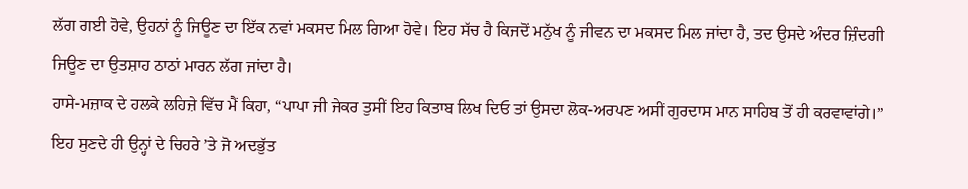ਲੱਗ ਗਈ ਹੋਵੇ, ਉਹਨਾਂ ਨੂੰ ਜਿਊਣ ਦਾ ਇੱਕ ਨਵਾਂ ਮਕਸਦ ਮਿਲ ਗਿਆ ਹੋਵੇ। ਇਹ ਸੱਚ ਹੈ ਕਿਜਦੋਂ ਮਨੁੱਖ ਨੂੰ ਜੀਵਨ ਦਾ ਮਕਸਦ ਮਿਲ ਜਾਂਦਾ ਹੈ, ਤਦ ਉਸਦੇ ਅੰਦਰ ਜ਼ਿੰਦਗੀ ਜਿਊਣ ਦਾ ਉਤਸ਼ਾਹ ਠਾਠਾਂ ਮਾਰਨ ਲੱਗ ਜਾਂਦਾ ਹੈ।
ਹਾਸੇ-ਮਜ਼ਾਕ ਦੇ ਹਲਕੇ ਲਹਿਜ਼ੇ ਵਿੱਚ ਮੈਂ ਕਿਹਾ, “ਪਾਪਾ ਜੀ ਜੇਕਰ ਤੁਸੀਂ ਇਹ ਕਿਤਾਬ ਲਿਖ ਦਿਓ ਤਾਂ ਉਸਦਾ ਲੋਕ-ਅਰਪਣ ਅਸੀਂ ਗੁਰਦਾਸ ਮਾਨ ਸਾਹਿਬ ਤੋਂ ਹੀ ਕਰਵਾਵਾਂਗੇ।”
ਇਹ ਸੁਣਦੇ ਹੀ ਉਨ੍ਹਾਂ ਦੇ ਚਿਹਰੇ ’ਤੇ ਜੋ ਅਦਭੁੱਤ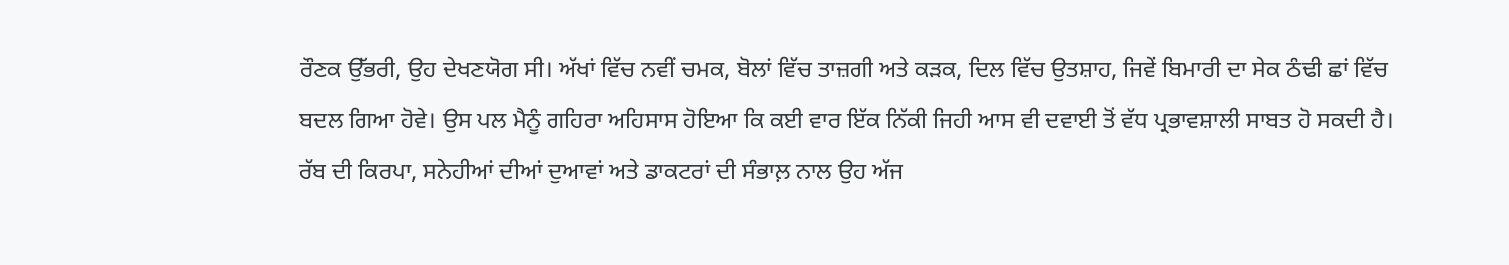ਰੌਣਕ ਉੱਭਰੀ, ਉਹ ਦੇਖਣਯੋਗ ਸੀ। ਅੱਖਾਂ ਵਿੱਚ ਨਵੀਂ ਚਮਕ, ਬੋਲਾਂ ਵਿੱਚ ਤਾਜ਼ਗੀ ਅਤੇ ਕੜਕ, ਦਿਲ ਵਿੱਚ ਉਤਸ਼ਾਹ, ਜਿਵੇਂ ਬਿਮਾਰੀ ਦਾ ਸੇਕ ਠੰਢੀ ਛਾਂ ਵਿੱਚ ਬਦਲ ਗਿਆ ਹੋਵੇ। ਉਸ ਪਲ ਮੈਨੂੰ ਗਹਿਰਾ ਅਹਿਸਾਸ ਹੋਇਆ ਕਿ ਕਈ ਵਾਰ ਇੱਕ ਨਿੱਕੀ ਜਿਹੀ ਆਸ ਵੀ ਦਵਾਈ ਤੋਂ ਵੱਧ ਪ੍ਰਭਾਵਸ਼ਾਲੀ ਸਾਬਤ ਹੋ ਸਕਦੀ ਹੈ।
ਰੱਬ ਦੀ ਕਿਰਪਾ, ਸਨੇਹੀਆਂ ਦੀਆਂ ਦੁਆਵਾਂ ਅਤੇ ਡਾਕਟਰਾਂ ਦੀ ਸੰਭਾਲ਼ ਨਾਲ ਉਹ ਅੱਜ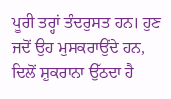ਪੂਰੀ ਤਰ੍ਹਾਂ ਤੰਦਰੁਸਤ ਹਨ। ਹੁਣ ਜਦੋਂ ਉਹ ਮੁਸਕਰਾਉਂਦੇ ਹਨ, ਦਿਲੋਂ ਸ਼ੁਕਰਾਨਾ ਉੱਠਦਾ ਹੈ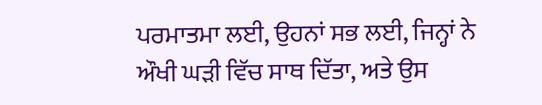ਪਰਮਾਤਮਾ ਲਈ, ਉਹਨਾਂ ਸਭ ਲਈ, ਜਿਨ੍ਹਾਂ ਨੇ ਔਖੀ ਘੜੀ ਵਿੱਚ ਸਾਥ ਦਿੱਤਾ, ਅਤੇ ਉਸ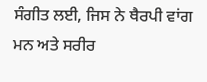ਸੰਗੀਤ ਲਈ, ਜਿਸ ਨੇ ਥੈਰਪੀ ਵਾਂਗ ਮਨ ਅਤੇ ਸਰੀਰ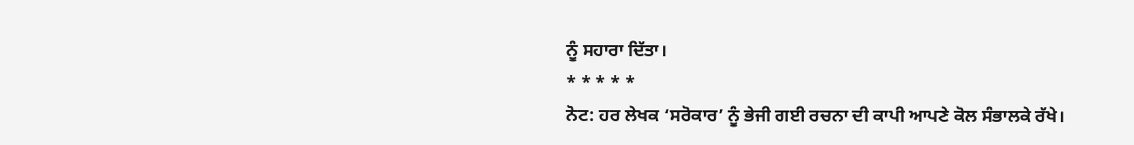ਨੂੰ ਸਹਾਰਾ ਦਿੱਤਾ।
* * * * *
ਨੋਟ: ਹਰ ਲੇਖਕ ‘ਸਰੋਕਾਰ’ ਨੂੰ ਭੇਜੀ ਗਈ ਰਚਨਾ ਦੀ ਕਾਪੀ ਆਪਣੇ ਕੋਲ ਸੰਭਾਲਕੇ ਰੱਖੇ।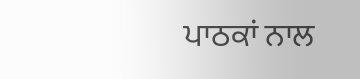ਪਾਠਕਾਂ ਨਾਲ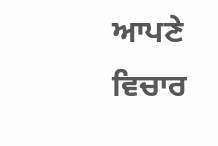ਆਪਣੇ ਵਿਚਾਰ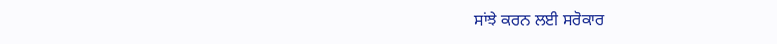ਸਾਂਝੇ ਕਰਨ ਲਈ ਸਰੋਕਾਰ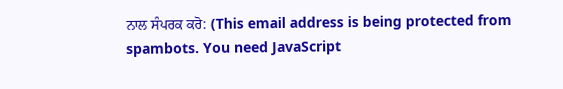ਨਾਲ ਸੰਪਰਕ ਕਰੋ: (This email address is being protected from spambots. You need JavaScript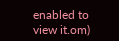enabled to view it.om)